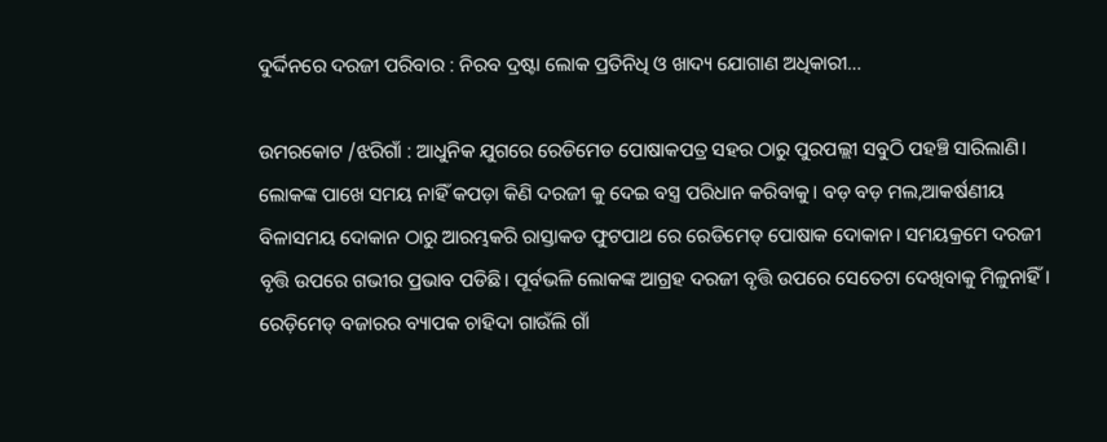ଦୁର୍ଦ୍ଦିନରେ ଦରଜୀ ପରିବାର : ନିରବ ଦ୍ରଷ୍ଟା ଲୋକ ପ୍ରତିନିଧି ଓ ଖାଦ୍ୟ ଯୋଗାଣ ଅଧିକାରୀ…

ଉମରକୋଟ /ଝରିଗାଁ : ଆଧୁନିକ ଯୁଗରେ ରେଡିମେଡ ପୋଷାକପତ୍ର ସହର ଠାରୁ ପୁରପଲ୍ଲୀ ସବୁଠି ପହଞ୍ଚି ସାରିଲାଣି। ଲୋକଙ୍କ ପାଖେ ସମୟ ନାହିଁ କପଡ଼ା କିଣି ଦରଜୀ କୁ ଦେଇ ବସ୍ତ୍ର ପରିଧାନ କରିବାକୁ। ବଡ଼ ବଡ଼ ମଲ,ଆକର୍ଷଣୀୟ ବିଳାସମୟ ଦୋକାନ ଠାରୁ ଆରମ୍ଭକରି ରାସ୍ତାକଡ ଫୁଟପାଥ ରେ ରେଡିମେଡ୍ ପୋଷାକ ଦୋକାନ। ସମୟକ୍ରମେ ଦରଜୀ ବୃତ୍ତି ଉପରେ ଗଭୀର ପ୍ରଭାବ ପଡିଛି। ପୂର୍ବଭଳି ଲୋକଙ୍କ ଆଗ୍ରହ ଦରଜୀ ବୃତ୍ତି ଉପରେ ସେତେଟା ଦେଖିବାକୁ ମିଳୁନାହିଁ। ରେଡ଼ିମେଡ୍ ବଜାରର ବ୍ୟାପକ ଚାହିଦା ଗାଉଁଲି ଗାଁ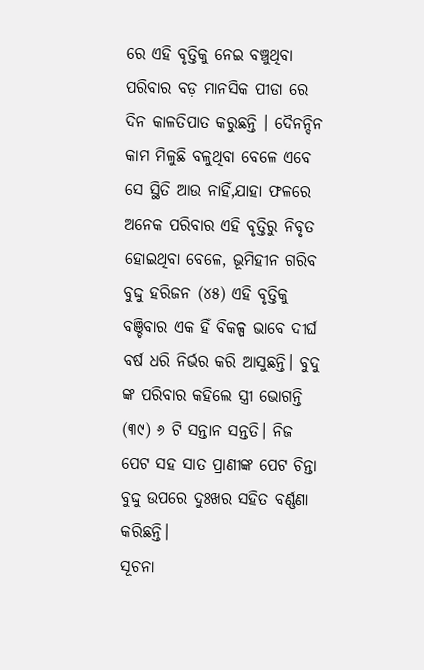ରେ ଏହି ବୃତ୍ତିକୁ ନେଇ ବଞ୍ଚୁଥିବା ପରିବାର ବଡ଼ ମାନସିକ ପୀଡା ରେ ଦିନ କାଳତିପାତ କରୁଛନ୍ତି । ଦୈନନ୍ଦିନ କାମ ମିଳୁଛି ବଳୁଥିବା ବେଳେ ଏବେ ସେ ସ୍ଥିତି ଆଉ ନାହିଁ,ଯାହା ଫଳରେ ଅନେକ ପରିବାର ଏହି ବୃତ୍ତିରୁ ନିବୃତ ହୋଇଥିବା ବେଳେ, ଭୂମିହୀନ ଗରିବ ବୁଦ୍ଦୁ ହରିଜନ (୪୫) ଏହି ବୃତ୍ତିକୁ ବଞ୍ଚିବାର ଏକ ହିଁ ବିକଳ୍ପ ଭାବେ ଦୀର୍ଘ ବର୍ଷ ଧରି ନିର୍ଭର କରି ଆସୁଛନ୍ତି। ବୁଦୁ ଙ୍କ ପରିବାର କହିଲେ ସ୍ତ୍ରୀ ଭୋଗନ୍ତି (୩୯) ୬ ଟି ସନ୍ତାନ ସନ୍ତତି। ନିଜ ପେଟ ସହ ସାତ ପ୍ରାଣୀଙ୍କ ପେଟ ଚିନ୍ତା ବୁଦ୍ଦୁ ଉପରେ ଦୁଃଖର ସହିତ ବର୍ଣ୍ଣଣା କରିଛନ୍ତି।
ସୂଚନା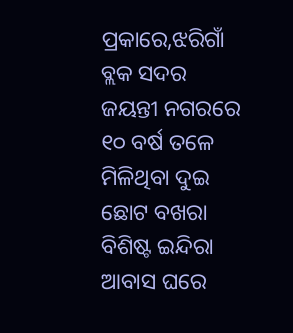ପ୍ରକାରେ,ଝରିଗାଁ ବ୍ଲକ ସଦର ଜୟନ୍ତୀ ନଗରରେ ୧୦ ବର୍ଷ ତଳେ ମିଳିଥିବା ଦୁଇ ଛୋଟ ବଖରା ବିଶିଷ୍ଟ ଇନ୍ଦିରା ଆବାସ ଘରେ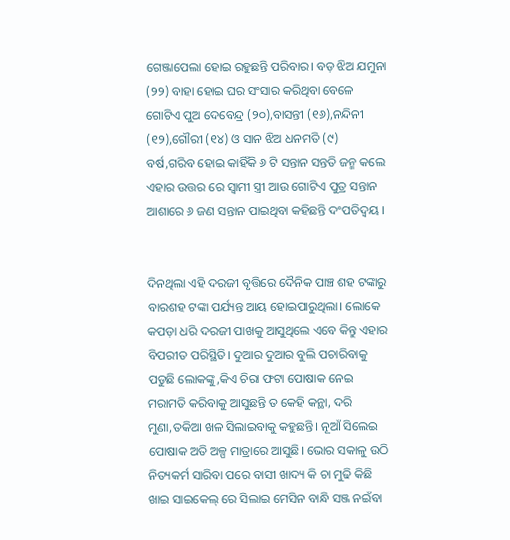ଗେଞ୍ଜାପେଲା ହୋଇ ରହୁଛନ୍ତି ପରିବାର। ବଡ଼ ଝିଅ ଯମୁନା (୨୨) ବାହା ହୋଇ ଘର ସଂସାର କରିଥିବା ବେଳେ ଗୋଟିଏ ପୁଅ ଦେବେନ୍ଦ୍ର (୨୦),ବାସନ୍ତୀ (୧୬),ନନ୍ଦିନୀ (୧୨),ଗୌରୀ (୧୪) ଓ ସାନ ଝିଅ ଧନମତି (୯) ବର୍ଷ,ଗରିବ ହୋଇ କାହିଁକି ୬ ଟି ସନ୍ତାନ ସନ୍ତତି ଜନ୍ମ କଲେ ଏହାର ଉତ୍ତର ରେ ସ୍ଵାମୀ ସ୍ତ୍ରୀ ଆଉ ଗୋଟିଏ ପୁତ୍ର ସନ୍ତାନ ଆଶାରେ ୬ ଜଣ ସନ୍ତାନ ପାଇଥିବା କହିଛନ୍ତି ଦଂପତିଦ୍ବୟ ।


ଦିନଥିଲା ଏହି ଦରଜୀ ବୃତ୍ତିରେ ଦୈନିକ ପାଞ୍ଚ ଶହ ଟଙ୍କାରୁ ବାରଶହ ଟଙ୍କା ପର୍ଯ୍ୟନ୍ତ ଆୟ ହୋଇପାରୁଥିଲା। ଲୋକେ କପଡ଼ା ଧରି ଦରଜୀ ପାଖକୁ ଆସୁଥିଲେ ଏବେ କିନ୍ତୁ ଏହାର ବିପରୀତ ପରିସ୍ଥିତି। ଦୁଆର ଦୁଆର ବୁଲି ପଚାରିବାକୁ ପଡୁଛି ଲୋକଙ୍କୁ,କିଏ ଚିରା ଫଟା ପୋଷାକ ନେଇ ମରାମତି କରିବାକୁ ଆସୁଛନ୍ତି ତ କେହି କନ୍ଥା, ଦରି ମୁଣା,ତକିଆ ଖଳ ସିଲାଇବାକୁ କହୁଛନ୍ତି। ନୂଆଁ ସିଲେଇ ପୋଷାକ ଅତି ଅଳ୍ପ ମାତ୍ରାରେ ଆସୁଛି। ଭୋର ସକାଳୁ ଉଠି ନିତ୍ୟକର୍ମ ସାରିବା ପରେ ବାସୀ ଖାଦ୍ୟ କି ଚା ମୁଢି କିଛି ଖାଇ ସାଇକେଲ୍ ରେ ସିଲାଇ ମେସିନ ବାନ୍ଧି ସଞ୍ଜ ନଇଁବା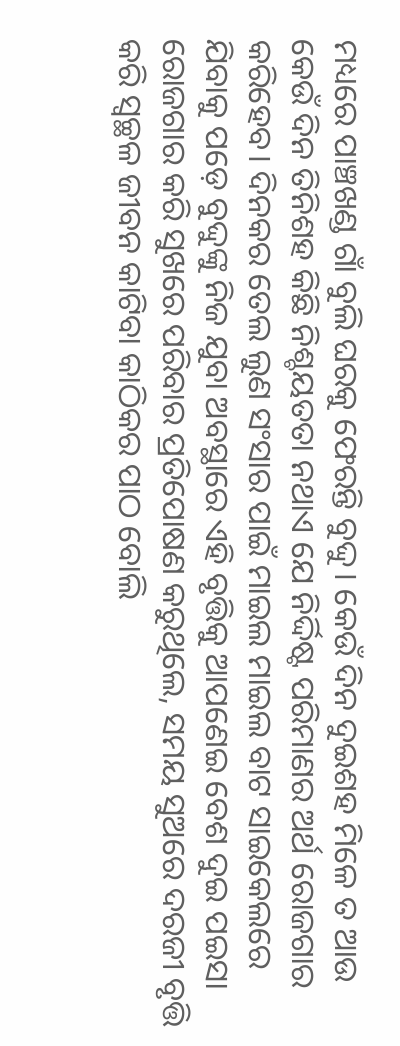ମଧ୍ୟରେ ପାଞ୍ଚଖଣ୍ଡ ଗାଁ ବୁଲି ଘରକୁ ଫେରନ୍ତି ବୁଦ୍ଦୁ। କେଉଁ ଦିନ ଦୁଇଶହ ମିଳେ ତ ଆଉ କେଉଁ ଦିନ ତିନିଶହ କିଛି ନିଶ୍ଚୟତତା ନଥାଏ ଯେ ନିର୍ଦ୍ଦିଷ୍ଟ ପରିମାଣର ଅର୍ଥ ରୋଜଗାର କରିହେବ। ଦିନକର ତେଲ ଲୁଣ ସଂସାର ପାଇଁ ମାଇଲ ମାଇଲ ବାଟ ସାଇକେଲରେ ଯିବାକୁ ପଡ଼େ ବୁଦ୍ଦୁଙ୍କୁ ନିଜ ଯୁବା ଅବସ୍ଥାରେ ଏହି ବୃତ୍ତିକୁ ଆପଣେଇ ବେଶ ଦୁଇ ପଇସା ରୋଜଗାର କରି ସୁଖରେ ପରିବାର ପ୍ରତିପୋଷଣ କରୁଥିଲେ, ସମୟ ସୁଅରେ ଦରଜୀ ବୃତ୍ତି କରି ସ୍ୱଚ୍ଛଳ ଜୀବନ କାଟିବା କାଠିକର ପାଠ ବୋଲି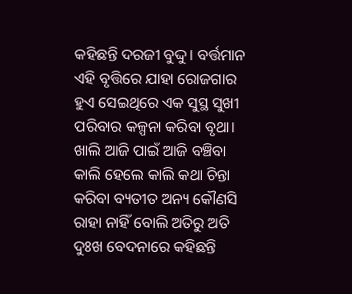କହିଛନ୍ତି ଦରଜୀ ବୁଦ୍ଦୁ। ବର୍ତ୍ତମାନ ଏହି ବୃତ୍ତିରେ ଯାହା ରୋଜଗାର ହୁଏ ସେଇଥିରେ ଏକ ସୁସ୍ଥ ସୁଖୀ ପରିବାର କଳ୍ପନା କରିବା ବୃଥା। ଖାଲି ଆଜି ପାଇଁ ଆଜି ବଞ୍ଚିବା କାଲି ହେଲେ କାଲି କଥା ଚିନ୍ତା କରିବା ବ୍ୟତୀତ ଅନ୍ୟ କୌଣସି ରାହା ନାହିଁ ବୋଲି ଅତିରୁ ଅତି ଦୁଃଖ ବେଦନାରେ କହିଛନ୍ତି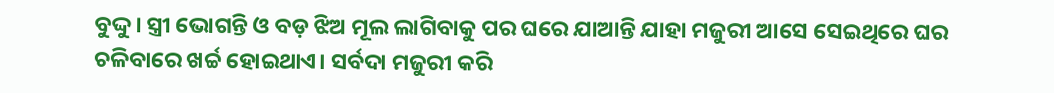ବୁଦ୍ଦୁ। ସ୍ତ୍ରୀ ଭୋଗନ୍ତି ଓ ବଡ଼ ଝିଅ ମୂଲ ଲାଗିବାକୁ ପର ଘରେ ଯାଆନ୍ତି ଯାହା ମଜୁରୀ ଆସେ ସେଇଥିରେ ଘର ଚଳିବାରେ ଖର୍ଚ୍ଚ ହୋଇଥାଏ। ସର୍ବଦା ମଜୁରୀ କରି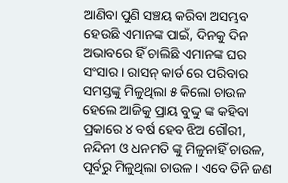ଆଣିବା ପୁଣି ସଞ୍ଚୟ କରିବା ଅସମ୍ଭବ ହେଉଛି ଏମାନଙ୍କ ପାଇଁ, ଦିନକୁ ଦିନ ଅଭାବରେ ହିଁ ଚାଲିଛି ଏମାନଙ୍କ ଘର ସଂସାର। ରାସନ୍ କାର୍ଡ ରେ ପରିବାର ସମସ୍ତଙ୍କୁ ମିଳୁଥିଲା ୫ କିଲୋ ଚାଉଳ ହେଲେ ଆଜିକୁ ପ୍ରାୟ ବୁଦ୍ଦୁ ଙ୍କ କହିବା ପ୍ରକାରେ ୪ ବର୍ଷ ହେବ ଝିଅ ଗୌରୀ, ନନ୍ଦିନୀ ଓ ଧନମତି ଙ୍କୁ ମିଳୁନାହିଁ ଚାଉଳ, ପୂର୍ବରୁ ମିଳୁଥିଲା ଚାଉଳ। ଏବେ ତିନି ଜଣ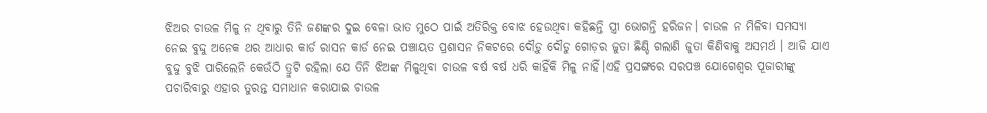ଝିଅର ଚାଉଳ ମିଳୁ ନ ଥିବାରୁ ତିନି ଜଣଙ୍କର ଦୁଇ ବେଳା ଭାତ ମୁଠେ ପାଇଁ ଅତିରିକ୍ତ ବୋଝ ହେଉଥିବା କହିଛନ୍ତି ସ୍ତ୍ରୀ ଭୋଗନ୍ତି ହରିଜନ। ଚାଉଳ ନ ମିଳିବା ସମସ୍ୟା ନେଇ ବୁଦ୍ଦୁ ଅନେକ ଥର ଆଧାର କାର୍ଡ ରାସନ କାର୍ଡ ନେଇ ପଞ୍ଚାୟତ ପ୍ରଶାସନ ନିକଟରେ ଦୌଡ଼ୁ ଦୌଡୁ ଗୋଡ଼ର ଜୁତା ଛିଣ୍ଡି ଗଲାଣି ଜୁତା କିଣିବାକୁ ଅସମର୍ଥ । ଆଜି ଯାଏ ବୁଦ୍ଦୁ ବୁଝି ପାରିଲେନି କେଉଁଠି ତ୍ରୁଟି ରହିଲା ଯେ ତିନି ଝିଅଙ୍କ ମିଳୁଥିବା ଚାଉଳ ବର୍ଷ ବର୍ଷ ଧରି କାହିଁକି ମିଳୁ ନାହିଁ।ଏହି ପ୍ରସଙ୍ଗରେ ସରପଞ୍ଚ ଯୋଗେଶ୍ୱର ପୂଜାରୀଙ୍କୁ ପଚାରିବାରୁ ଏହାର ତୁରନ୍ତ ସମାଧାନ କରାଯାଇ ଚାଉଳ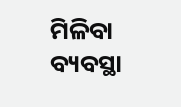ମିଳିବା ବ୍ୟବସ୍ଥା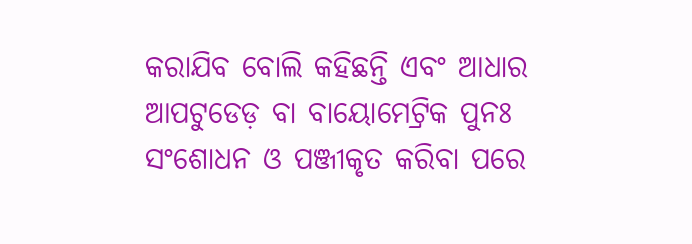କରାଯିବ ବୋଲି କହିଛନ୍ତି ଏବଂ ଆଧାର ଆପଟୁଡେଡ଼ ବା ବାୟୋମେଟ୍ରିକ ପୁନଃ ସଂଶୋଧନ ଓ ପଞ୍ଜୀକୃତ କରିବା ପରେ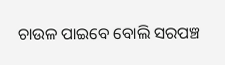ଚାଉଳ ପାଇବେ ବୋଲି ସରପଞ୍ଚ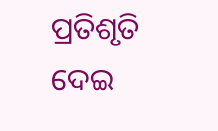ପ୍ରତିଶୃତି ଦେଇ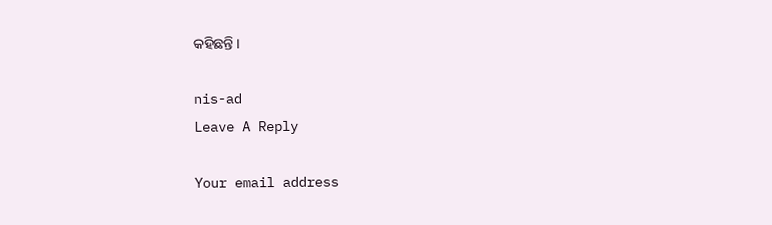କହିଛନ୍ତି ।

nis-ad
Leave A Reply

Your email address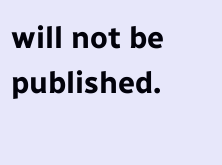will not be published.